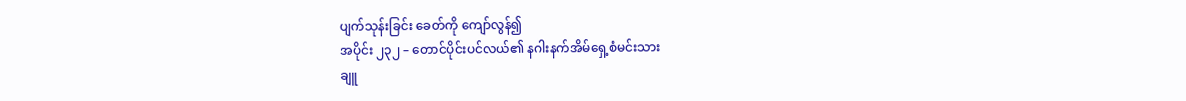ပျက်သုန်းခြင်း ခေတ်ကို ကျော်လွန်၍
အပိုင်း ၂၃၂ – တောင်ပိုင်းပင်လယ်၏ နဂါးနက်အိမ်ရှေ့စံမင်းသား
ချူ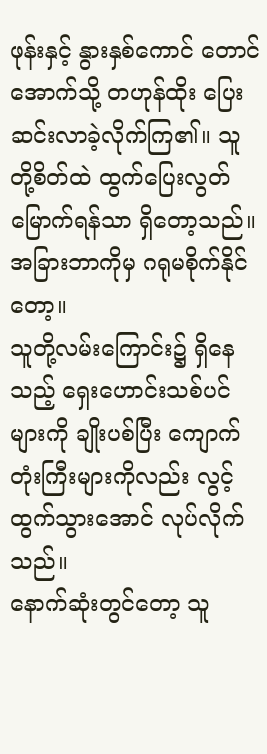ဖုန်းနှင့် နွားနှစ်ကောင် တောင်အောက်သို့ တဟုန်ထိုး ပြေးဆင်းလာခဲ့လိုက်ကြ၏။ သူတို့စိတ်ထဲ ထွက်ပြေးလွတ်မြောက်ရန်သာ ရှိတော့သည်။ အခြားဘာကိုမှ ဂရုမစိုက်နိုင်တော့။
သူတို့လမ်းကြောင်း၌ ရှိနေသည့် ရှေးဟောင်းသစ်ပင်များကို ချိုးပစ်ပြီး ကျောက်တုံးကြီးများကိုလည်း လွင့်ထွက်သွားအောင် လုပ်လိုက်သည်။
နောက်ဆုံးတွင်တော့ သူ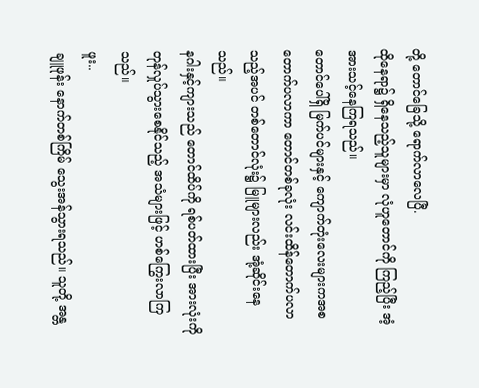တို့ တောင်ခြေသို့ ရောက်လာလေပြီ.
ထိုနေရာ၌ ရှိနေသည့်သူများမှာ လုံဟူတောင်ကို ကြည့်ပြီး အံ့အားသင့်နေကြရသည်။
တောင်ပေါ်ရှိ မြက်ပင်များနှင့် ကျောက်တုံးလေးများကအစ တောက်ပလာကာ တောင်တစ်ခုလုံး လင်းထိန်တောက်ပလာသည့်အပင် တစ်တောင်လုံး၌ မြူများလည်း အုံ့ဆိုင်းနေသည်။
နဂါးနှင့်ကျားသည် တောင်ထိပ်ကို ရစ်ပတ်ထားပြီး အားလုံးကို တုန်လှုပ်သွားစေနိုင်သည့် အသံများဖြင့် ဟစ်ကြွေးလာကြသည်။
ဖူး..
ချူဖုန်း နောက်တစ်ကြိမ် သွေးအန်သွားရသည်။ သူတို့ အန္တ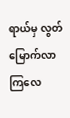ရာယ်မှ လွတ်မြောက်လာကြလေ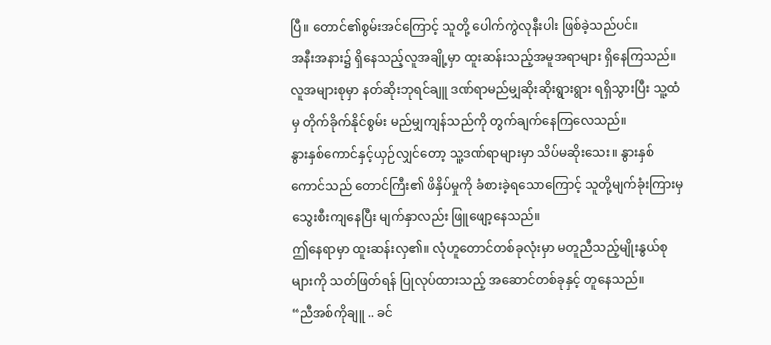ပြီ။ တောင်၏စွမ်းအင်ကြောင့် သူတို့ ပေါက်ကွဲလုနီးပါး ဖြစ်ခဲ့သည်ပင်။
အနီးအနား၌ ရှိနေသည့်လူအချို့မှာ ထူးဆန်းသည့်အမူအရာများ ရှိနေကြသည်။ လူအများစုမှာ နတ်ဆိုးဘုရင်ချူ ဒဏ်ရာမည်မျှဆိုးဆိုးရွားရွား ရရှိသွားပြီး သူ့ထံမှ တိုက်ခိုက်နိုင်စွမ်း မည်မျှကျန်သည်ကို တွက်ချက်နေကြလေသည်။
နွားနှစ်ကောင်နှင့်ယှဉ်လျှင်တော့ သူ့ဒဏ်ရာများမှာ သိပ်မဆိုးသေး။ နွားနှစ်ကောင်သည် တောင်ကြီး၏ ဖိနှိပ်မှုကို ခံစားခဲ့ရသောကြောင့် သူတို့မျက်ခုံးကြားမှ သွေးစီးကျနေပြီး မျက်နှာလည်း ဖြူဖျော့နေသည်။
ဤနေရာမှာ ထူးဆန်းလှ၏။ လုံဟူတောင်တစ်ခုလုံးမှာ မတူညီသည့်မျိုးနွယ်စုများကို သတ်ဖြတ်ရန် ပြုလုပ်ထားသည့် အဆောင်တစ်ခုနှင့် တူနေသည်။
“ညီအစ်ကိုချူ .. ခင်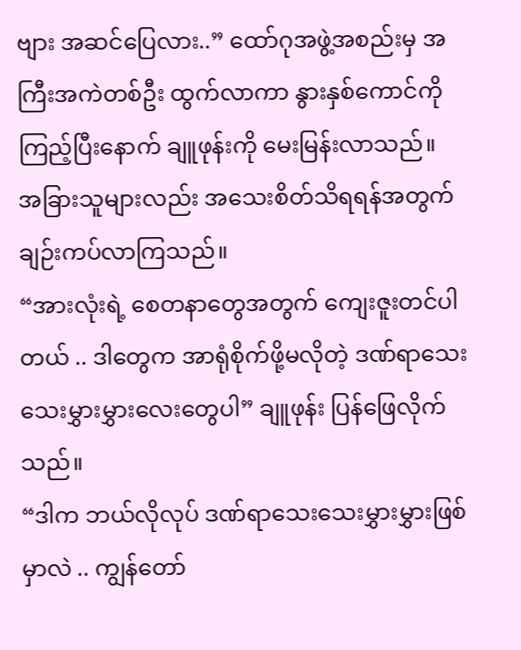ဗျား အဆင်ပြေလား..” ထော်ဂုအဖွဲ့အစည်းမှ အကြီးအကဲတစ်ဦး ထွက်လာကာ နွားနှစ်ကောင်ကိုကြည့်ပြီးနောက် ချူဖုန်းကို မေးမြန်းလာသည်။
အခြားသူများလည်း အသေးစိတ်သိရရန်အတွက် ချဉ်းကပ်လာကြသည်။
“အားလုံးရဲ့ စေတနာတွေအတွက် ကျေးဇူးတင်ပါတယ် .. ဒါတွေက အာရုံစိုက်ဖို့မလိုတဲ့ ဒဏ်ရာသေးသေးမွှားမွှားလေးတွေပါ” ချူဖုန်း ပြန်ဖြေလိုက်သည်။
“ဒါက ဘယ်လိုလုပ် ဒဏ်ရာသေးသေးမွှားမွှားဖြစ်မှာလဲ .. ကျွန်တော်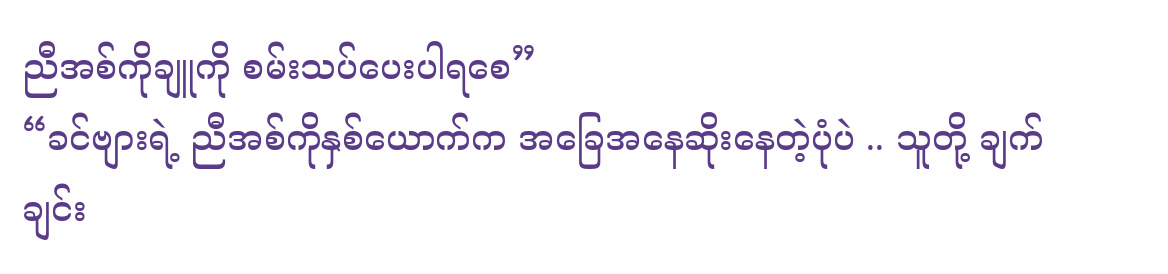ညီအစ်ကိုချူကို စမ်းသပ်ပေးပါရစေ”
“ခင်ဗျားရဲ့ ညီအစ်ကိုနှစ်ယောက်က အခြေအနေဆိုးနေတဲ့ပုံပဲ .. သူတို့ ချက်ချင်း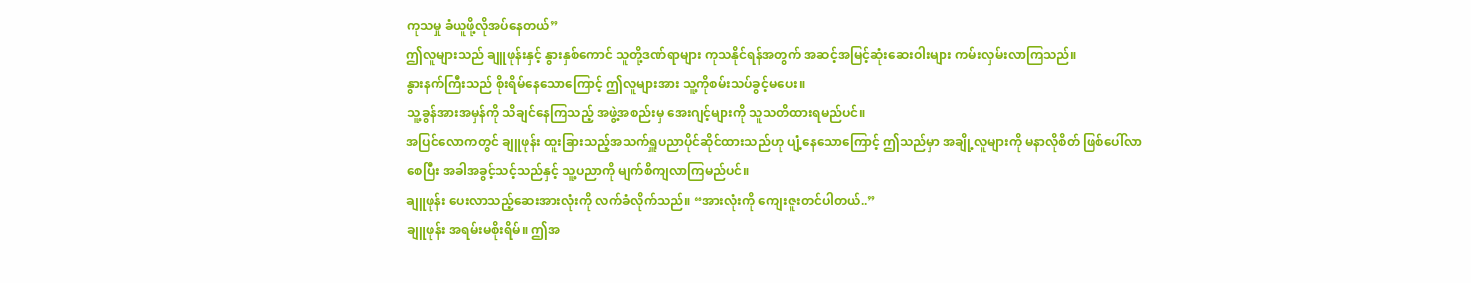ကုသမှု ခံယူဖို့လိုအပ်နေတယ်”
ဤလူများသည် ချူဖုန်းနှင့် နွားနှစ်ကောင် သူတို့ဒဏ်ရာများ ကုသနိုင်ရန်အတွက် အဆင့်အမြင့်ဆုံးဆေးဝါးများ ကမ်းလှမ်းလာကြသည်။
နွားနက်ကြီးသည် စိုးရိမ်နေသောကြောင့် ဤလူများအား သူ့ကိုစမ်းသပ်ခွင့်မပေး။
သူ့ခွန်အားအမှန်ကို သိချင်နေကြသည့် အဖွဲ့အစည်းမှ အေးဂျင့်များကို သူသတိထားရမည်ပင်။
အပြင်လောကတွင် ချူဖုန်း ထူးခြားသည့်အသက်ရှူပညာပိုင်ဆိုင်ထားသည်ဟု ပျံ့နေသောကြောင့် ဤသည်မှာ အချို့လူများကို မနာလိုစိတ် ဖြစ်ပေါ်လာစေပြီး အခါအခွင့်သင့်သည်နှင့် သူ့ပညာကို မျက်စိကျလာကြမည်ပင်။
ချူဖုန်း ပေးလာသည့်ဆေးအားလုံးကို လက်ခံလိုက်သည်။ “အားလုံးကို ကျေးဇူးတင်ပါတယ်..”
ချူဖုန်း အရမ်းမစိုးရိမ်။ ဤအ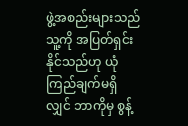ဖွဲ့အစည်းများသည် သူ့ကို အပြတ်ရှင်းနိုင်သည်ဟု ယုံကြည်ချက်မရှိလျှင် ဘာကိုမှ စွန့်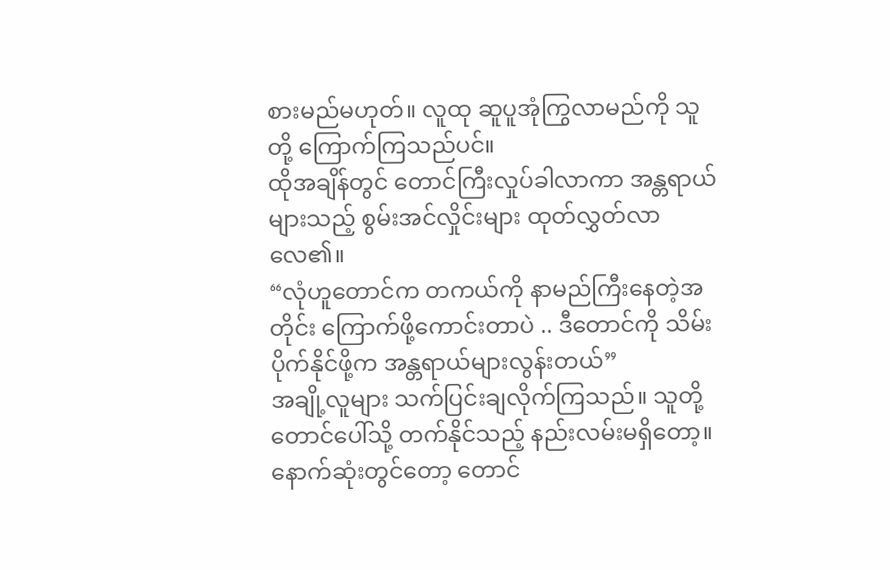စားမည်မဟုတ်။ လူထု ဆူပူအုံကြွလာမည်ကို သူတို့ ကြောက်ကြသည်ပင်။
ထိုအချိန်တွင် တောင်ကြီးလှုပ်ခါလာကာ အန္တရာယ်များသည့် စွမ်းအင်လှိုင်းများ ထုတ်လွှတ်လာလေ၏။
“လုံဟူတောင်က တကယ်ကို နာမည်ကြီးနေတဲ့အတိုင်း ကြောက်ဖို့ကောင်းတာပဲ .. ဒီတောင်ကို သိမ်းပိုက်နိုင်ဖို့က အန္တရာယ်များလွန်းတယ်”
အချို့လူများ သက်ပြင်းချလိုက်ကြသည်။ သူတို့ တောင်ပေါ်သို့ တက်နိုင်သည့် နည်းလမ်းမရှိတော့။
နောက်ဆုံးတွင်တော့ တောင်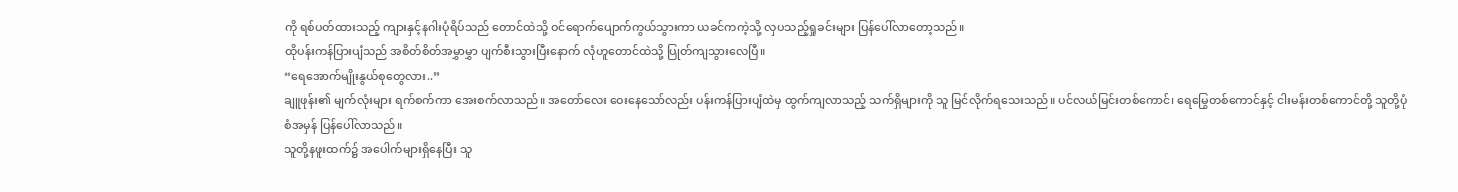ကို ရစ်ပတ်ထားသည့် ကျားနှင့်နဂါးပုံရိပ်သည် တောင်ထဲသို့ ဝင်ရောက်ပျောက်ကွယ်သွားကာ ယခင်ကကဲ့သို့ လှပသည့်ရှုခင်းများ ပြန်ပေါ်လာတော့သည်။
ထိုပန်းကန်ပြားပျံသည် အစိတ်စိတ်အမွှာမွှာ ပျက်စီးသွားပြီးနောက် လုံဟူတောင်ထဲသို့ ပြုတ်ကျသွားလေပြီ။
“ရေအောက်မျိုးနွယ်စုတွေလား..”
ချူဖုန်း၏ မျက်လုံးများ ရက်စက်ကာ အေးစက်လာသည်။ အတော်လေး ဝေးနေသော်လည်း ပန်းကန်ပြားပျံထဲမှ ထွက်ကျလာသည့် သက်ရှိများကို သူ မြင်လိုက်ရသေးသည်။ ပင်လယ်မြင်းတစ်ကောင်၊ ရေမြွေတစ်ကောင်နှင့် ငါးမန်းတစ်ကောင်တို့ သူတို့ပုံစံအမှန် ပြန်ပေါ်လာသည်။
သူတို့နဖူးထက်၌ အပေါက်များရှိနေပြီး သူ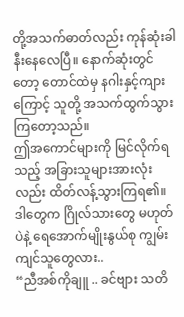တို့အသက်ဓာတ်လည်း ကုန်ဆုံးခါနီးနေလေပြီ။ နောက်ဆုံးတွင်တော့ တောင်ထဲမှ နဂါးနှင့်ကျားကြောင့် သူတို့ အသက်ထွက်သွားကြတော့သည်။
ဤအကောင်များကို မြင်လိုက်ရသည့် အခြားသူများအားလုံးလည်း ထိတ်လန့်သွားကြရ၏။ ဒါတွေက ဂြိုလ်သားတွေ မဟုတ်ပဲနဲ့ ရေအောက်မျိုးနွယ်စု ကျွမ်းကျင်သူတွေလား..
“ညီအစ်ကိုချူ .. ခင်ဗျား သတိ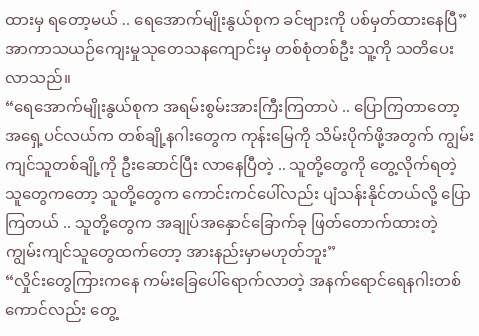ထားမှ ရတော့မယ် .. ရေအောက်မျိုးနွယ်စုက ခင်ဗျားကို ပစ်မှတ်ထားနေပြီ” အာကာသယဉ်ကျေးမှုသုတေသနကျောင်းမှ တစ်စုံတစ်ဦး သူ့ကို သတိပေးလာသည်။
“ရေအောက်မျိုးနွယ်စုက အရမ်းစွမ်းအားကြီးကြတာပဲ .. ပြောကြတာတော့ အရှေ့ပင်လယ်က တစ်ချို့နဂါးတွေက ကုန်းမြေကို သိမ်းပိုက်ဖို့အတွက် ကျွမ်းကျင်သူတစ်ချို့ကို ဦးဆောင်ပြီး လာနေပြီတဲ့ .. သူတို့တွေကို တွေ့လိုက်ရတဲ့သူတွေကတော့ သူတို့တွေက ကောင်းကင်ပေါ်လည်း ပျံသန်းနိုင်တယ်လို့ ပြောကြတယ် .. သူတို့တွေက အချုပ်အနှောင်ခြောက်ခု ဖြတ်တောက်ထားတဲ့ ကျွမ်းကျင်သူတွေထက်တော့ အားနည်းမှာမဟုတ်ဘူး”
“လှိုင်းတွေကြားကနေ ကမ်းခြေပေါ်ရောက်လာတဲ့ အနက်ရောင်ရေနဂါးတစ်ကောင်လည်း တွေ့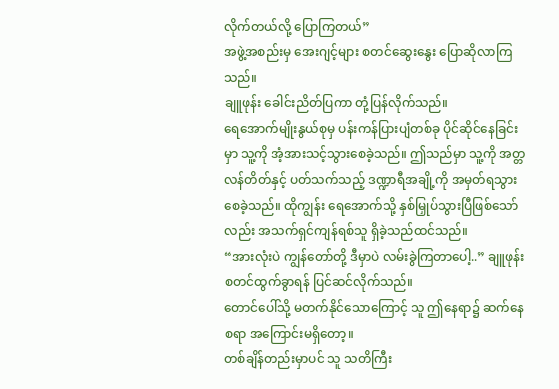လိုက်တယ်လို့ ပြောကြတယ်”
အဖွဲ့အစည်းမှ အေးဂျင့်များ စတင်ဆွေးနွေး ပြောဆိုလာကြသည်။
ချူဖုန်း ခေါင်းညိတ်ပြကာ တုံ့ပြန်လိုက်သည်။
ရေအောက်မျိုးနွယ်စုမှ ပန်းကန်ပြားပျံတစ်ခု ပိုင်ဆိုင်နေခြင်းမှာ သူ့ကို အံ့အားသင့်သွားစေခဲ့သည်။ ဤသည်မှာ သူ့ကို အတ္တလန်တိတ်နှင့် ပတ်သက်သည့် ဒဏ္ဍာရီအချို့ကို အမှတ်ရသွားစေခဲ့သည်။ ထိုကျွန်း ရေအောက်သို့ နှစ်မြှုပ်သွားပြီဖြစ်သော်လည်း အသက်ရှင်ကျန်ရစ်သူ ရှိခဲ့သည်ထင်သည်။
“အားလုံးပဲ ကျွန်တော်တို့ ဒီမှာပဲ လမ်းခွဲကြတာပေါ့..” ချူဖုန်း စတင်ထွက်ခွာရန် ပြင်ဆင်လိုက်သည်။
တောင်ပေါ်သို့ မတက်နိုင်သောကြောင့် သူ ဤနေရာ၌ ဆက်နေစရာ အကြောင်းမရှိတော့။
တစ်ချိန်တည်းမှာပင် သူ သတိကြီး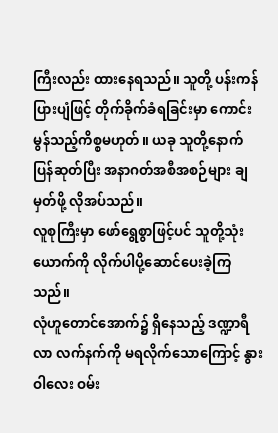ကြီးလည်း ထားနေရသည်။ သူတို့ ပန်းကန်ပြားပျံဖြင့် တိုက်ခိုက်ခံရခြင်းမှာ ကောင်းမွန်သည့်ကိစ္စမဟုတ်။ ယခု သူတို့နောက်ပြန်ဆုတ်ပြီး အနာဂတ်အစီအစဉ်များ ချမှတ်ဖို့ လိုအပ်သည်။
လူစုကြီးမှာ ဖော်ရွေစွာဖြင့်ပင် သူတို့သုံးယောက်ကို လိုက်ပါပို့ဆောင်ပေးခဲ့ကြသည်။
လုံဟူတောင်အောက်၌ ရှိနေသည့် ဒဏ္ဍာရီလာ လက်နက်ကို မရလိုက်သောကြောင့် နွားဝါလေး ဝမ်း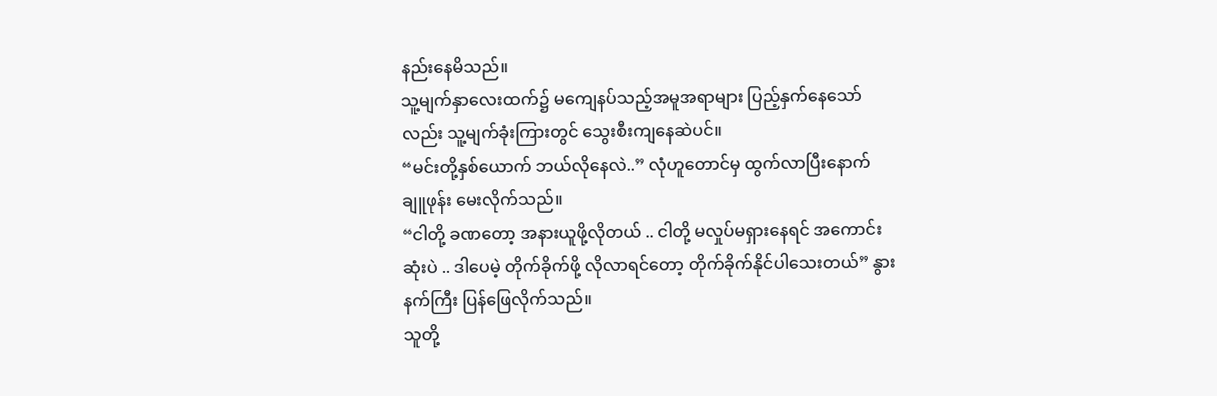နည်းနေမိသည်။
သူ့မျက်နှာလေးထက်၌ မကျေနပ်သည့်အမူအရာများ ပြည့်နှက်နေသော်လည်း သူ့မျက်ခုံးကြားတွင် သွေးစီးကျနေဆဲပင်။
“မင်းတို့နှစ်ယောက် ဘယ်လိုနေလဲ..” လုံဟူတောင်မှ ထွက်လာပြီးနောက် ချူဖုန်း မေးလိုက်သည်။
“ငါတို့ ခဏတော့ အနားယူဖို့လိုတယ် .. ငါတို့ မလှုပ်မရှားနေရင် အကောင်းဆုံးပဲ .. ဒါပေမဲ့ တိုက်ခိုက်ဖို့ လိုလာရင်တော့ တိုက်ခိုက်နိုင်ပါသေးတယ်” နွားနက်ကြီး ပြန်ဖြေလိုက်သည်။
သူတို့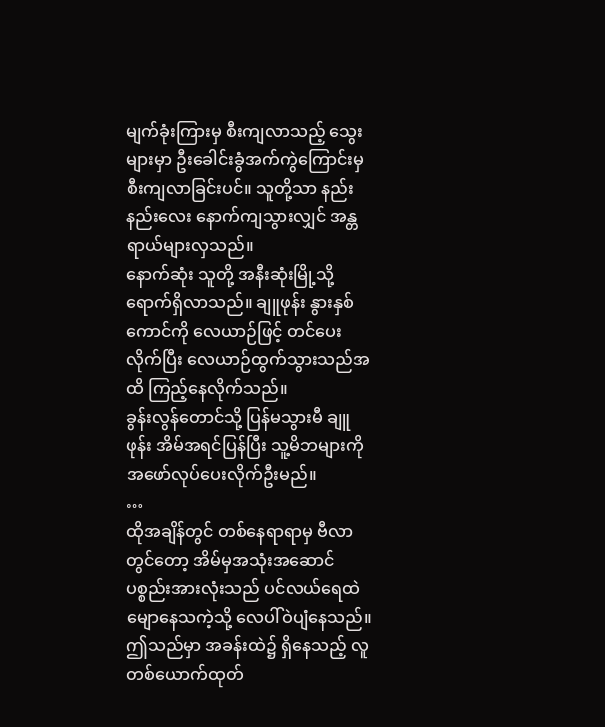မျက်ခုံးကြားမှ စီးကျလာသည့် သွေးများမှာ ဦးခေါင်းခွံအက်ကွဲကြောင်းမှ စီးကျလာခြင်းပင်။ သူတို့သာ နည်းနည်းလေး နောက်ကျသွားလျှင် အန္တရာယ်များလှသည်။
နောက်ဆုံး သူတို့ အနီးဆုံးမြို့သို့ ရောက်ရှိလာသည်။ ချူဖုန်း နွားနှစ်ကောင်ကို လေယာဉ်ဖြင့် တင်ပေးလိုက်ပြီး လေယာဉ်ထွက်သွားသည်အထိ ကြည့်နေလိုက်သည်။
ခွန်းလွန်တောင်သို့ ပြန်မသွားမီ ချူဖုန်း အိမ်အရင်ပြန်ပြီး သူ့မိဘများကို အဖော်လုပ်ပေးလိုက်ဦးမည်။
…
ထိုအချိန်တွင် တစ်နေရာရာမှ ဗီလာတွင်တော့ အိမ်မှအသုံးအဆောင်ပစ္စည်းအားလုံးသည် ပင်လယ်ရေထဲမျောနေသကဲ့သို့ လေပါ်ဝဲပျံနေသည်။
ဤသည်မှာ အခန်းထဲ၌ ရှိနေသည့် လူတစ်ယောက်ထုတ်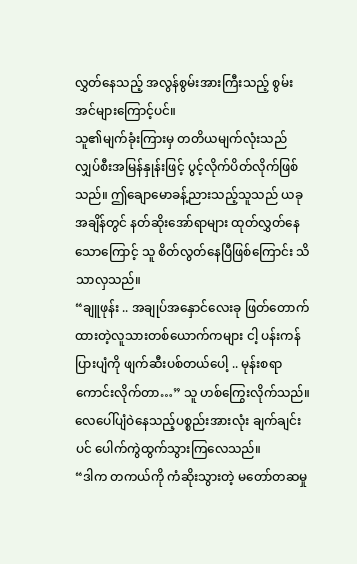လွှတ်နေသည့် အလွန်စွမ်းအားကြီးသည့် စွမ်းအင်များကြောင့်ပင်။
သူ၏မျက်ခုံးကြားမှ တတိယမျက်လုံးသည် လျှပ်စီးအမြန်နှုန်းဖြင့် ပွင့်လိုက်ပိတ်လိုက်ဖြစ်သည်။ ဤချောမောခန့်ညားသည့်သူသည် ယခုအချိန်တွင် နတ်ဆိုးအော်ရာများ ထုတ်လွှတ်နေသောကြောင့် သူ စိတ်လွတ်နေပြီဖြစ်ကြောင်း သိသာလှသည်။
“ချူဖုန်း .. အချုပ်အနှောင်လေးခု ဖြတ်တောက်ထားတဲ့လူသားတစ်ယောက်ကများ ငါ့ ပန်းကန်ပြားပျံကို ဖျက်ဆီးပစ်တယ်ပေါ့ .. မုန်းစရာ ကောင်းလိုက်တာ…” သူ ဟစ်ကြွေးလိုက်သည်။
လေပေါ်ပျံဝဲနေသည့်ပစ္စည်းအားလုံး ချက်ချင်းပင် ပေါက်ကွဲထွက်သွားကြလေသည်။
“ဒါက တကယ်ကို ကံဆိုးသွားတဲ့ မတော်တဆမှု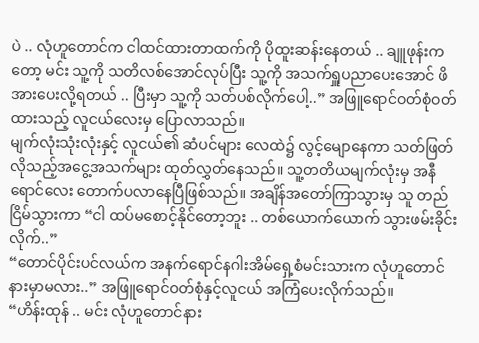ပဲ .. လုံဟူတောင်က ငါထင်ထားတာထက်ကို ပိုထူးဆန်းနေတယ် .. ချူဖုန်းကတော့ မင်း သူ့ကို သတိလစ်အောင်လုပ်ပြီး သူ့ကို အသက်ရှူပညာပေးအောင် ဖိအားပေးလို့ရတယ် .. ပြီးမှာ သူ့ကို သတ်ပစ်လိုက်ပေါ့..” အဖြူရောင်ဝတ်စုံဝတ်ထားသည့် လူငယ်လေးမှ ပြောလာသည်။
မျက်လုံးသုံးလုံးနှင့် လူငယ်၏ ဆံပင်များ လေထဲ၌ လွင့်မျောနေကာ သတ်ဖြတ်လိုသည့်အငွေ့အသက်များ ထုတ်လွှတ်နေသည်။ သူ့တတိယမျက်လုံးမှ အနီရောင်လေး တောက်ပလာနေပြီဖြစ်သည်။ အချိန်အတော်ကြာသွားမှ သူ တည်ငြိမ်သွားကာ “ငါ ထပ်မစောင့်နိုင်တော့ဘူး .. တစ်ယောက်ယောက် သွားဖမ်းခိုင်းလိုက်..”
“တောင်ပိုင်းပင်လယ်က အနက်ရောင်နဂါးအိမ်ရှေ့စံမင်းသားက လုံဟူတောင်နားမှာမလား..” အဖြူရောင်ဝတ်စုံနှင့်လူငယ် အကြံပေးလိုက်သည်။
“ဟိန်းထုန် .. မင်း လုံဟူတောင်နား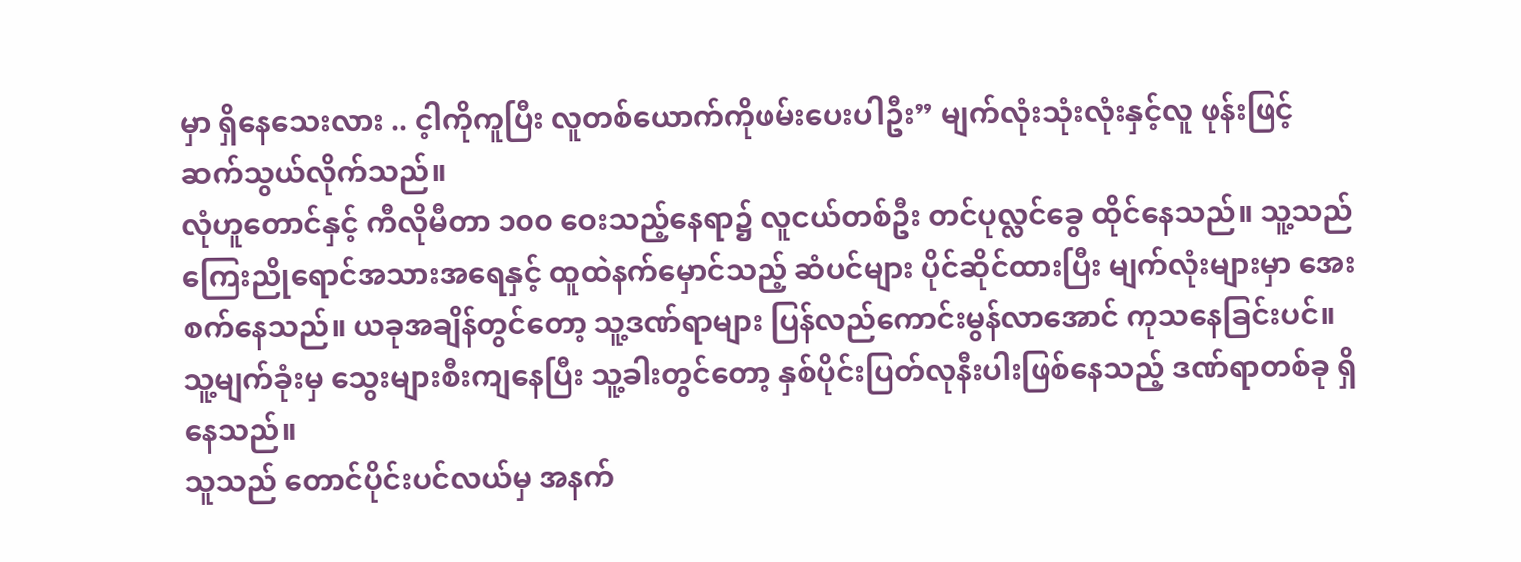မှာ ရှိနေသေးလား .. င့ါကိုကူပြီး လူတစ်ယောက်ကိုဖမ်းပေးပါဦး” မျက်လုံးသုံးလုံးနှင့်လူ ဖုန်းဖြင့် ဆက်သွယ်လိုက်သည်။
လုံဟူတောင်နှင့် ကီလိုမီတာ ၁၀၀ ဝေးသည့်နေရာ၌ လူငယ်တစ်ဦး တင်ပုလ္လင်ခွေ ထိုင်နေသည်။ သူ့သည် ကြေးညိုရောင်အသားအရေနှင့် ထူထဲနက်မှောင်သည့် ဆံပင်များ ပိုင်ဆိုင်ထားပြီး မျက်လုံးများမှာ အေးစက်နေသည်။ ယခုအချိန်တွင်တော့ သူ့ဒဏ်ရာများ ပြန်လည်ကောင်းမွန်လာအောင် ကုသနေခြင်းပင်။ သူ့မျက်ခုံးမှ သွေးများစီးကျနေပြီး သူ့ခါးတွင်တော့ နှစ်ပိုင်းပြတ်လုနီးပါးဖြစ်နေသည့် ဒဏ်ရာတစ်ခု ရှိနေသည်။
သူသည် တောင်ပိုင်းပင်လယ်မှ အနက်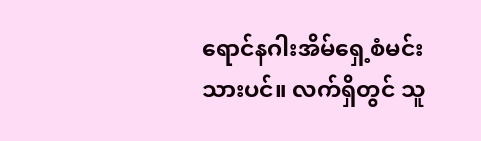ရောင်နဂါးအိမ်ရှေ့စံမင်းသားပင်။ လက်ရှိတွင် သူ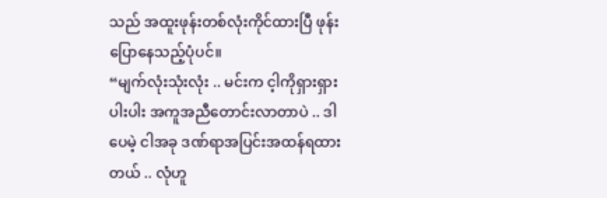သည် အထူးဖုန်းတစ်လုံးကိုင်ထားပြီ ဖုန်းပြောနေသည့်ပုံပင်။
“မျက်လုံးသုံးလုံး .. မင်းက င့ါကိုရှားရှားပါးပါး အကူအညီတောင်းလာတာပဲ .. ဒါပေမဲ့ ငါအခု ဒဏ်ရာအပြင်းအထန်ရထားတယ် .. လုံဟူ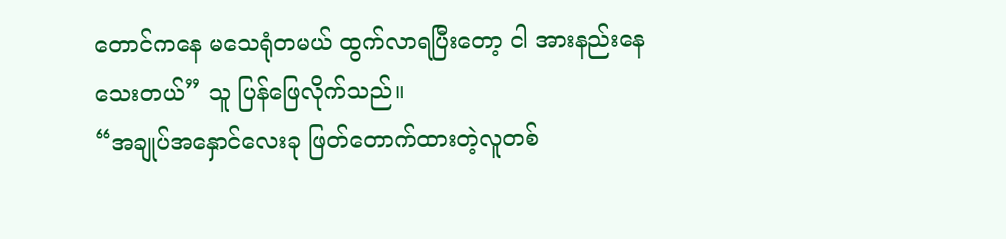တောင်ကနေ မသေရုံတမယ် ထွက်လာရပြီးတော့ ငါ အားနည်းနေသေးတယ်” သူ ပြန်ဖြေလိုက်သည်။
“အချုပ်အနှောင်လေးခု ဖြတ်တောက်ထားတဲ့လူတစ်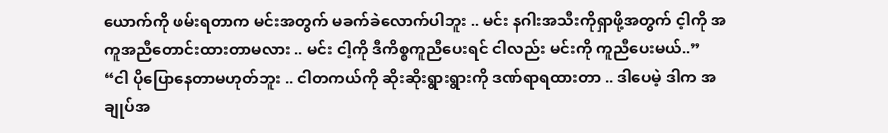ယောက်ကို ဖမ်းရတာက မင်းအတွက် မခက်ခဲလောက်ပါဘူး .. မင်း နဂါးအသီးကိုရှာဖို့အတွက် င့ါကို အကူအညီတောင်းထားတာမလား .. မင်း ငါ့ကို ဒီကိစ္စကူညီပေးရင် ငါလည်း မင်းကို ကူညီပေးမယ်..”
“ငါ ပိုပြောနေတာမဟုတ်ဘူး .. ငါတကယ်ကို ဆိုးဆိုးရွားရွားကို ဒဏ်ရာရထားတာ .. ဒါပေမဲ့ ဒါက အချုပ်အ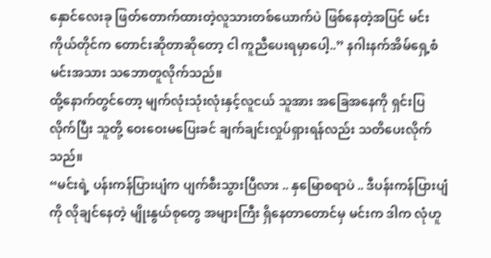နှောင်လေးခု ဖြတ်တောက်ထားတဲ့လူသားတစ်ယောက်ပဲ ဖြစ်နေတဲ့အပြင် မင်းကိုယ်တိုင်က တောင်းဆိုတာဆိုတော့ ငါ ကူညီပေးရမှာပေါ့..” နဂါးနက်အိမ်ရှေ့စံမင်းအသား သဘောတူလိုက်သည်။
ထို့နောက်တွင်တော့ မျက်လုံးသုံးလုံးနှင့်လူငယ် သူအား အခြေအနေကို ရှင်းပြလိုက်ပြီး သူတို့ ဝေးဝေးမပြေးခင် ချက်ချင်းလှုပ်ရှားရန်လည်း သတိပေးလိုက်သည်။
“မင်းရဲ့ ပန်းကန်ပြားပျံက ပျက်စီးသွားပြီလား .. နှမြောစရာပဲ .. ဒီပန်းကန်ပြားပျံကို လိုချင်နေတဲ့ မျိုးနွယ်စုတွေ အများကြီး ရှိနေတာတောင်မှ မင်းက ဒါက လုံဟူ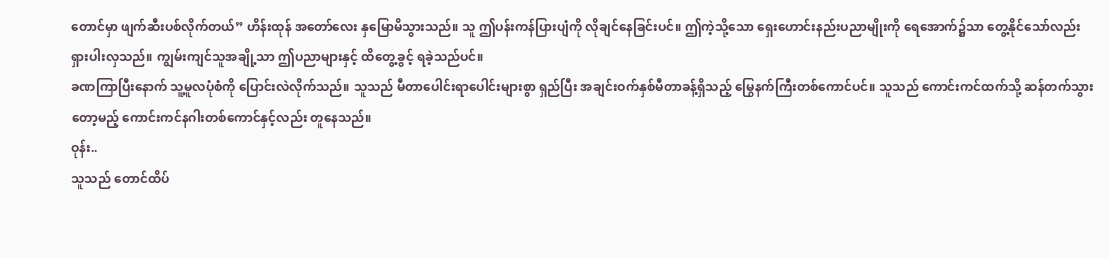တောင်မှာ ဖျက်ဆီးပစ်လိုက်တယ်” ဟိန်းထုန် အတော်လေး နှမြောမိသွားသည်။ သူ ဤပန်းကန်ပြားပျံကို လိုချင်နေခြင်းပင်။ ဤကဲ့သို့သော ရှေးဟောင်းနည်းပညာမျိုးကို ရေအောက်၌သာ တွေ့နိုင်သော်လည်း ရှားပါးလှသည်။ ကျွမ်းကျင်သူအချို့သာ ဤပညာများနှင့် ထိတွေ့ခွင့် ရခဲ့သည်ပင်။
ခဏကြာပြီးနောက် သူ့မူလပုံစံကို ပြောင်းလဲလိုက်သည်။ သူသည် မီတာပေါင်းရာပေါင်းများစွာ ရှည်ပြီး အချင်းဝက်နှစ်မီတာခန့်ရှိသည့် မြွေနက်ကြီးတစ်ကောင်ပင်။ သူသည် ကောင်းကင်ထက်သို့ ဆန်တက်သွားတော့မည့် ကောင်းကင်နဂါးတစ်ကောင်နှင့်လည်း တူနေသည်။
ဝုန်း..
သူသည် တောင်ထိပ်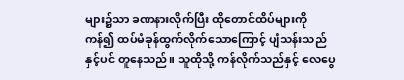များ၌သာ ခဏနားလိုက်ပြီး ထိုတောင်ထိပ်များကို ကန်၍ ထပ်မံခုန်ထွက်လိုက်သောကြောင့် ပျံသန်းသည်နှင့်ပင် တူနေသည်။ သူထိုသို့ ကန်လိုက်သည်နှင့် လေပွေ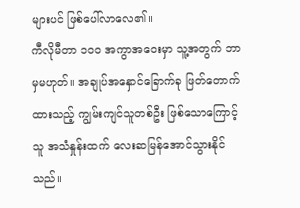များပင် ဖြစ်ပေါ်လာလေ၏။
ကီလိုမီတာ ၁၀၀ အကွာအဝေးမှာ သူ့အတွက် ဘာမှမဟုတ်။ အချုပ်အနှောင်ခြောက်ခု ဖြတ်တောက်ထားသည့် ကျွမ်းကျင်သူတစ်ဦး ဖြစ်သောကြောင့် သူ အသံနှုန်းထက် လေးဆမြန်အောင်သွားနိုင်သည်။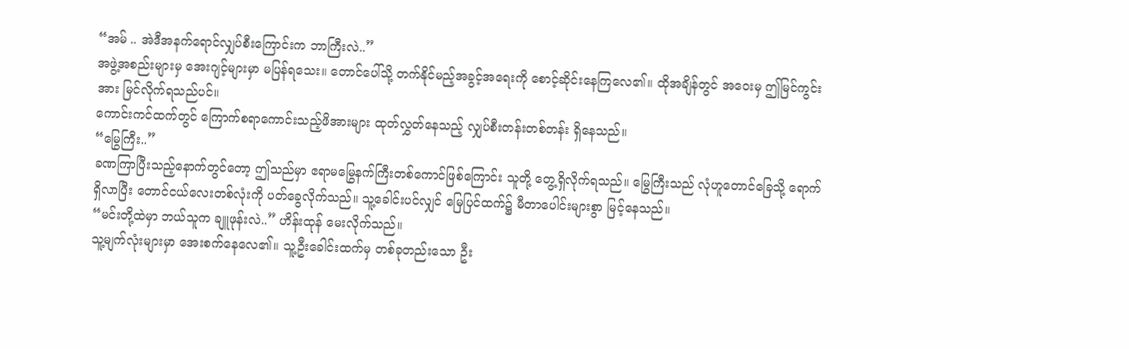“အမ် .. အဲဒီအနက်ရောင်လျှပ်စီးကြောင်းက ဘာကြီးလဲ..”
အဖွဲ့အစည်းများမှ အေးဂျင့်များမှာ မပြန်ရသေး။ တောင်ပေါ်သို့ တက်နိုင်မည့်အခွင့်အရေးကို စောင့်ဆိုင်းနေကြလေ၏။ ထိုအချိန်တွင် အဝေးမှ ဤမြင်ကွင်းအား မြင်လိုက်ရသည်ပင်။
ကောင်းကင်ထက်တွင် ကြောက်စရာကောင်းသည့်ဖိအားများ ထုတ်လွှတ်နေသည့် လျှပ်စီးတန်းတစ်တန်း ရှိနေသည်။
“မြွေကြီး..”
ခဏကြာပြီးသည့်နောက်တွင်တော့ ဤသည်မှာ ဧရာမမြွေနက်ကြီးတစ်ကောင်ဖြစ်ကြောင်း သူတို့ တွေ့ရှိလိုက်ရသည်။ မြွေကြီးသည် လုံဟူတောင်ခြေသို့ ရောက်ရှိလာပြီး တောင်ငယ်လေးတစ်လုံးကို ပတ်ခွေလိုက်သည်။ သူ့ခေါင်းပင်လျှင် မြေပြင်ထက်၌ မီတာပေါင်းများစွာ မြင့်နေသည်။
“မင်းတို့ထဲမှာ ဘယ်သူက ချူဖုန်းလဲ..” ဟိန်းထုန် မေးလိုက်သည်။
သူ့မျက်လုံးများမှာ အေးစက်နေလေ၏။ သူ့ဦးခေါင်းထက်မှ တစ်ခုတည်းသော ဦး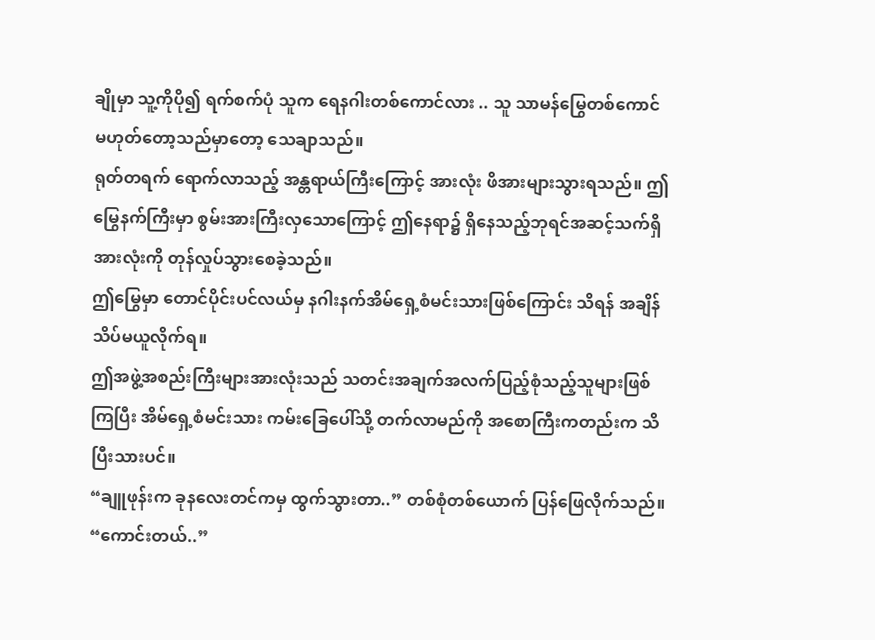ချိုမှာ သူ့ကိုပို၍ ရက်စက်ပုံ သူက ရေနဂါးတစ်ကောင်လား .. သူ သာမန်မြွေတစ်ကောင် မဟုတ်တော့သည်မှာတော့ သေချာသည်။
ရုတ်တရက် ရောက်လာသည့် အန္တရာယ်ကြီးကြောင့် အားလုံး ဖိအားများသွားရသည်။ ဤမြွေနက်ကြီးမှာ စွမ်းအားကြီးလှသောကြောင့် ဤနေရာ၌ ရှိနေသည့်ဘုရင်အဆင့်သက်ရှိအားလုံးကို တုန်လှုပ်သွားစေခဲ့သည်။
ဤမြွေမှာ တောင်ပိုင်းပင်လယ်မှ နဂါးနက်အိမ်ရှေ့စံမင်းသားဖြစ်ကြောင်း သိရန် အချိန်သိပ်မယူလိုက်ရ။
ဤအဖွဲ့အစည်းကြီးများအားလုံးသည် သတင်းအချက်အလက်ပြည့်စုံသည့်သူများဖြစ်ကြပြီး အိမ်ရှေ့စံမင်းသား ကမ်းခြေပေါ်သို့ တက်လာမည်ကို အစောကြီးကတည်းက သိပြီးသားပင်။
“ချူဖုန်းက ခုနလေးတင်ကမှ ထွက်သွားတာ..” တစ်စုံတစ်ယောက် ပြန်ဖြေလိုက်သည်။
“ကောင်းတယ်..”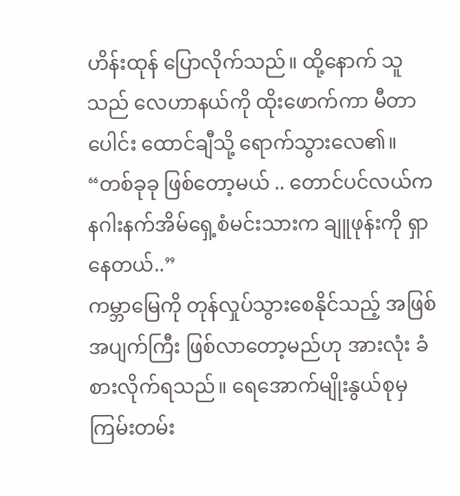ဟိန်းထုန် ပြောလိုက်သည်။ ထို့နောက် သူသည် လေဟာနယ်ကို ထိုးဖောက်ကာ မီတာပေါင်း ထောင်ချီသို့ ရောက်သွားလေ၏။
“တစ်ခုခု ဖြစ်တော့မယ် .. တောင်ပင်လယ်က နဂါးနက်အိမ်ရှေ့စံမင်းသားက ချူဖုန်းကို ရှာနေတယ်..”
ကမ္ဘာမြေကို တုန်လှုပ်သွားစေနိုင်သည့် အဖြစ်အပျက်ကြီး ဖြစ်လာတော့မည်ဟု အားလုံး ခံစားလိုက်ရသည်။ ရေအောက်မျိုးနွယ်စုမှ ကြမ်းတမ်း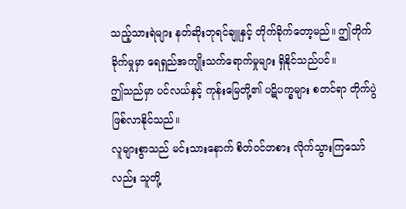သည့်သားရဲများ နတ်ဆိုးဘုရင်ချူနှင့် တိုက်ခိုက်တော့မည်။ ဤတိုက်ခိုက်မှုမှာ ရေရှည်အကျိုးသက်ရောက်မှုများ ရှိနိုင်သည်ပင်။
ဤသည်မှာ ပင်လယ်နှင့် ကုန်းမြေတို့၏ ပဋိပက္ခများ စတင်ရာ တိုက်ပွဲဖြစ်လာနိုင်သည်။
လူများစွာသည် မင်းသားနောက် စိတ်ဝင်တစား လိုက်သွားကြသော်လည်း သူတို့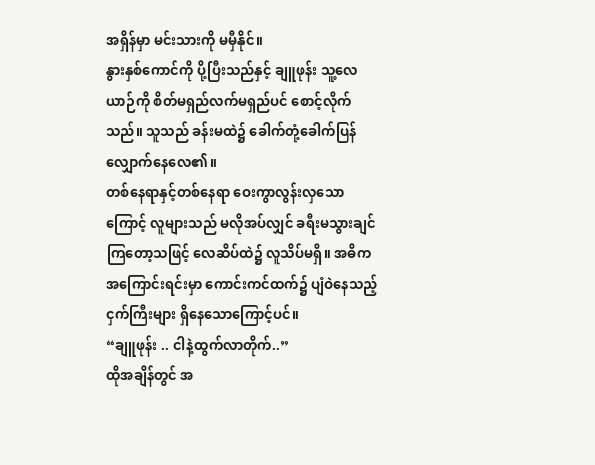အရှိန်မှာ မင်းသားကို မမှီနိုင်။
နွားနှစ်ကောင်ကို ပို့ပြီးသည်နှင့် ချူဖုန်း သူ့လေယာဉ်ကို စိတ်မရှည်လက်မရှည်ပင် စောင့်လိုက်သည်။ သူသည် ခန်းမထဲ၌ ခေါက်တုံ့ခေါက်ပြန် လျှောက်နေလေ၏။
တစ်နေရာနှင့်တစ်နေရာ ဝေးကွာလွန်းလှသောကြောင့် လူများသည် မလိုအပ်လျှင် ခရီးမသွားချင်ကြတော့သဖြင့် လေဆိပ်ထဲ၌ လူသိပ်မရှိ။ အဓိကအကြောင်းရင်းမှာ ကောင်းကင်ထက်၌ ပျံဝဲနေသည့် ငှက်ကြီးများ ရှိနေသောကြောင့်ပင်။
“ချူဖုန်း .. ငါနဲ့ထွက်လာတိုက်..”
ထိုအချိန်တွင် အ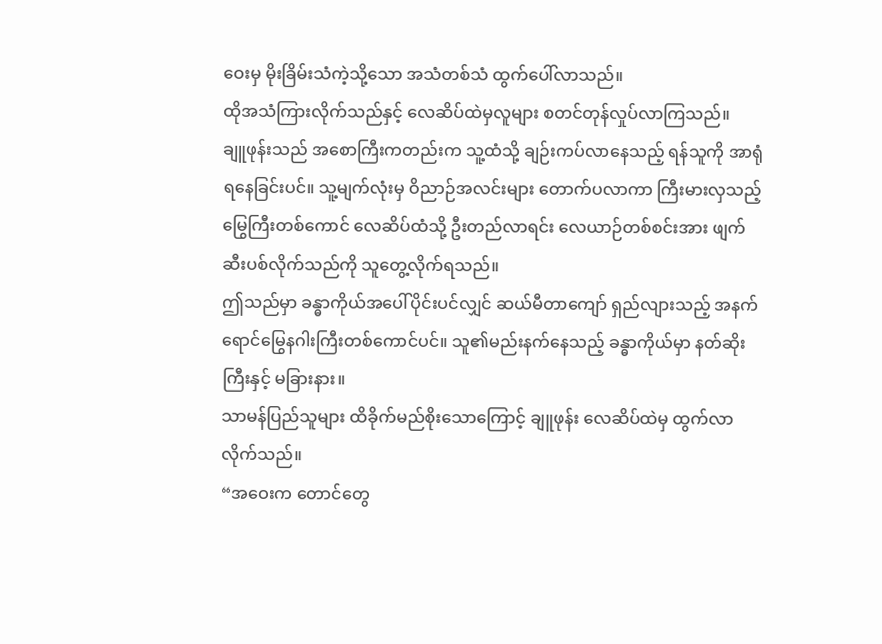ဝေးမှ မိုးခြိမ်းသံကဲ့သို့သော အသံတစ်သံ ထွက်ပေါ်လာသည်။
ထိုအသံကြားလိုက်သည်နှင့် လေဆိပ်ထဲမှလူများ စတင်တုန်လှုပ်လာကြသည်။
ချူဖုန်းသည် အစောကြီးကတည်းက သူ့ထံသို့ ချဉ်းကပ်လာနေသည့် ရန်သူကို အာရုံရနေခြင်းပင်။ သူ့မျက်လုံးမှ ဝိညာဉ်အလင်းများ တောက်ပလာကာ ကြီးမားလှသည့် မြွေကြီးတစ်ကောင် လေဆိပ်ထံသို့ ဦးတည်လာရင်း လေယာဉ်တစ်စင်းအား ဖျက်ဆီးပစ်လိုက်သည်ကို သူတွေ့လိုက်ရသည်။
ဤသည်မှာ ခန္ဓာကိုယ်အပေါ်ပိုင်းပင်လျှင် ဆယ်မီတာကျော် ရှည်လျားသည့် အနက်ရောင်မြွေနဂါးကြီးတစ်ကောင်ပင်။ သူ၏မည်းနက်နေသည့် ခန္ဓာကိုယ်မှာ နတ်ဆိုးကြီးနှင့် မခြားနား။
သာမန်ပြည်သူများ ထိခိုက်မည်စိုးသောကြောင့် ချူဖုန်း လေဆိပ်ထဲမှ ထွက်လာလိုက်သည်။
“အဝေးက တောင်တွေ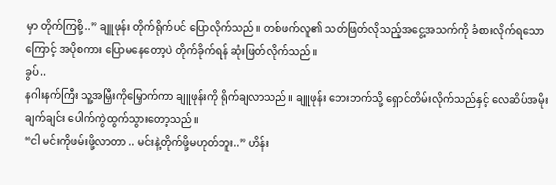မှာ တိုက်ကြစို့..” ချူဖုန်း တိုက်ရိုက်ပင် ပြောလိုက်သည်။ တစ်ဖက်လူ၏ သတ်ဖြတ်လိုသည့်အငွေ့အသက်ကို ခံစားလိုက်ရသောကြောင့် အပိုစကား ပြောမနေတော့ပဲ တိုက်ခိုက်ရန် ဆုံးဖြတ်လိုက်သည်။
ခွပ်..
နဂါးနက်ကြီး သူ့အမြှီးကိုမြှောက်ကာ ချူဖုန်းကို ရိုက်ချလာသည်။ ချူဖုန်း ဘေးဘက်သို့ ရှောင်တိမ်းလိုက်သည်နှင့် လေဆိပ်အမိုး ချက်ချင်း ပေါက်ကွဲထွက်သွားတော့သည်။
“ငါ မင်းကိုဖမ်းဖို့လာတာ .. မင်းနဲ့တိုက်ဖို့မဟုတ်ဘူး..” ဟိန်း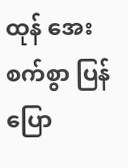ထုန် အေးစက်စွာ ပြန်ပြော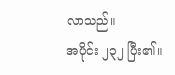လာသည်။
အပိုင်း ၂၃၂ ပြီး၏။